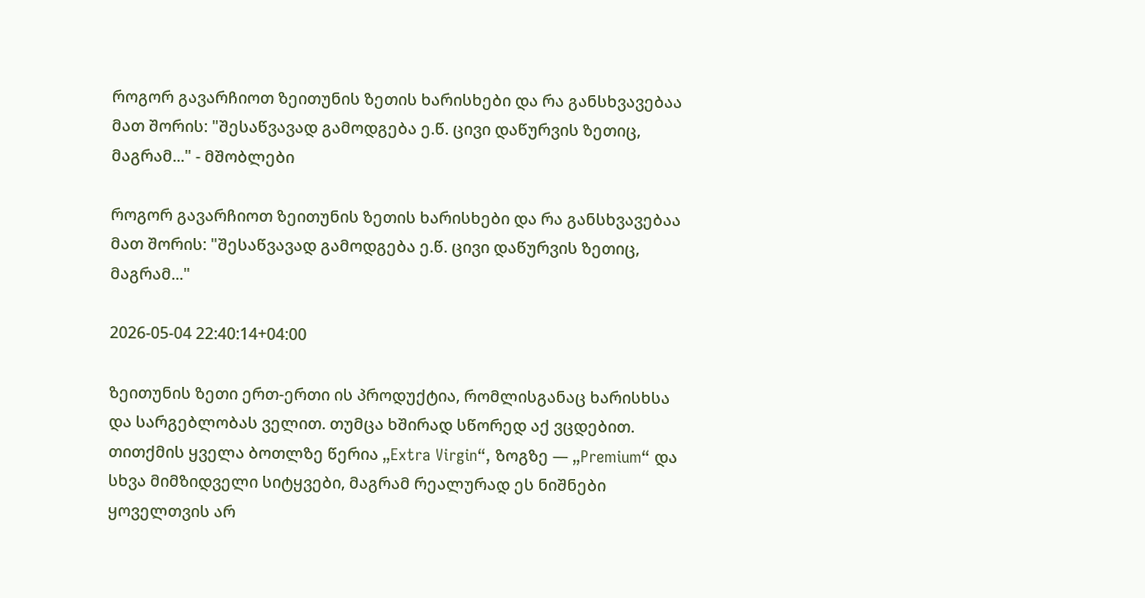როგორ გავარჩიოთ ზეითუნის ზეთის ხარისხები და რა განსხვავებაა მათ შორის: "შესაწვავად გამოდგება ე.წ. ცივი დაწურვის ზეთიც, მაგრამ..." - მშობლები

როგორ გავარჩიოთ ზეითუნის ზეთის ხარისხები და რა განსხვავებაა მათ შორის: "შესაწვავად გამოდგება ე.წ. ცივი დაწურვის ზეთიც, მაგრამ..."

2026-05-04 22:40:14+04:00

ზეითუნის ზეთი ერთ-ერთი ის პროდუქტია, რომლისგანაც ხარისხსა და სარგებლობას ველით. თუმცა ხშირად სწორედ აქ ვცდებით. თითქმის ყველა ბოთლზე წერია „Extra Virgin“, ზოგზე — „Premium“ და სხვა მიმზიდველი სიტყვები, მაგრამ რეალურად ეს ნიშნები ყოველთვის არ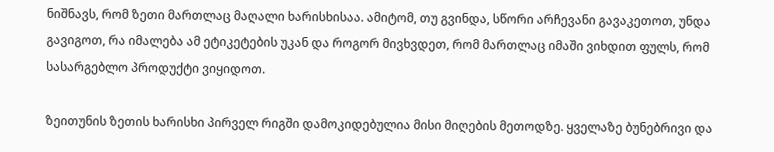ნიშნავს, რომ ზეთი მართლაც მაღალი ხარისხისაა. ამიტომ, თუ გვინდა, სწორი არჩევანი გავაკეთოთ, უნდა გავიგოთ, რა იმალება ამ ეტიკეტების უკან და როგორ მივხვდეთ, რომ მართლაც იმაში ვიხდით ფულს, რომ სასარგებლო პროდუქტი ვიყიდოთ.

ზეითუნის ზეთის ხარისხი პირველ რიგში დამოკიდებულია მისი მიღების მეთოდზე. ყველაზე ბუნებრივი და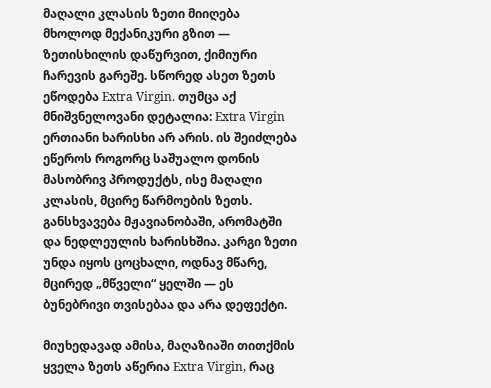მაღალი კლასის ზეთი მიიღება მხოლოდ მექანიკური გზით — ზეთისხილის დაწურვით, ქიმიური ჩარევის გარეშე. სწორედ ასეთ ზეთს ეწოდება Extra Virgin. თუმცა აქ მნიშვნელოვანი დეტალია: Extra Virgin ერთიანი ხარისხი არ არის. ის შეიძლება ეწეროს როგორც საშუალო დონის მასობრივ პროდუქტს, ისე მაღალი კლასის, მცირე წარმოების ზეთს. განსხვავება მჟავიანობაში, არომატში და ნედლეულის ხარისხშია. კარგი ზეთი უნდა იყოს ცოცხალი, ოდნავ მწარე, მცირედ „მწველი“ ყელში — ეს ბუნებრივი თვისებაა და არა დეფექტი.

მიუხედავად ამისა, მაღაზიაში თითქმის ყველა ზეთს აწერია Extra Virgin, რაც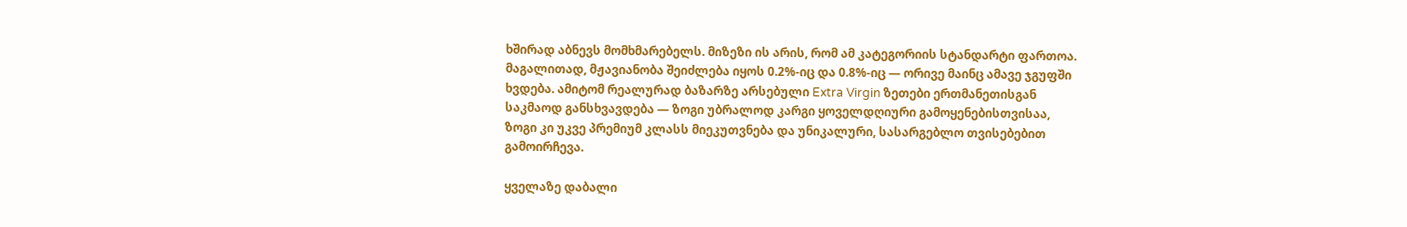ხშირად აბნევს მომხმარებელს. მიზეზი ის არის, რომ ამ კატეგორიის სტანდარტი ფართოა. მაგალითად, მჟავიანობა შეიძლება იყოს 0.2%-იც და 0.8%-იც — ორივე მაინც ამავე ჯგუფში ხვდება. ამიტომ რეალურად ბაზარზე არსებული Extra Virgin ზეთები ერთმანეთისგან საკმაოდ განსხვავდება — ზოგი უბრალოდ კარგი ყოველდღიური გამოყენებისთვისაა, ზოგი კი უკვე პრემიუმ კლასს მიეკუთვნება და უნიკალური, სასარგებლო თვისებებით გამოირჩევა.

ყველაზე დაბალი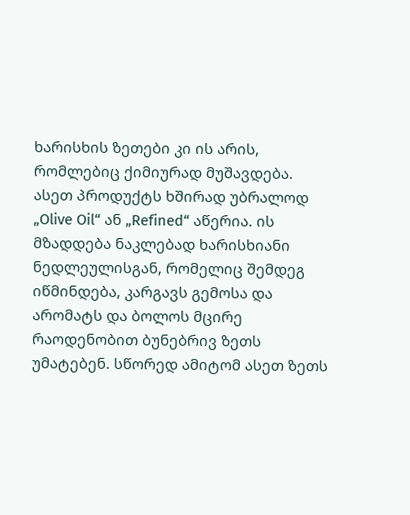ხარისხის ზეთები კი ის არის, რომლებიც ქიმიურად მუშავდება. ასეთ პროდუქტს ხშირად უბრალოდ „Olive Oil“ ან „Refined“ აწერია. ის მზადდება ნაკლებად ხარისხიანი ნედლეულისგან, რომელიც შემდეგ იწმინდება, კარგავს გემოსა და არომატს და ბოლოს მცირე რაოდენობით ბუნებრივ ზეთს უმატებენ. სწორედ ამიტომ ასეთ ზეთს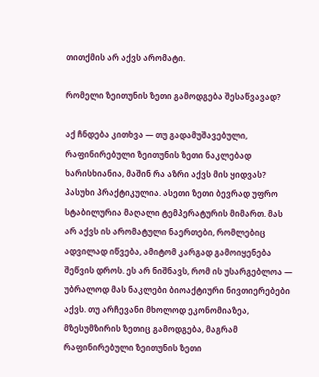თითქმის არ აქვს არომატი.

რომელი ზეითუნის ზეთი გამოდგება შესაწვავად?

აქ ჩნდება კითხვა — თუ გადამუშავებული, რაფინირებული ზეითუნის ზეთი ნაკლებად ხარისხიანია, მაშინ რა აზრი აქვს მის ყიდვას? პასუხი პრაქტიკულია. ასეთი ზეთი ბევრად უფრო სტაბილურია მაღალი ტემპერატურის მიმართ. მას არ აქვს ის არომატული ნაერთები, რომლებიც ადვილად იწვება, ამიტომ კარგად გამოიყენება შეწვის დროს. ეს არ ნიშნავს, რომ ის უსარგებლოა — უბრალოდ მას ნაკლები ბიოაქტიური ნივთიერებები აქვს. თუ არჩევანი მხოლოდ ეკონომიაზეა, მზესუმზირის ზეთიც გამოდგება, მაგრამ რაფინირებული ზეითუნის ზეთი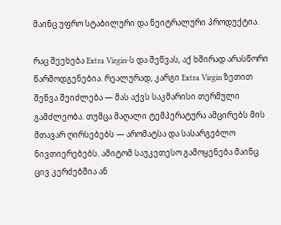მაინც უფრო სტაბილური და ნეიტრალური პროდუქტია.

რაც შეეხება Extra Virgin-ს და შეწვას, აქ ხშირად არასწორი წარმოდგენებია. რეალურად, კარგი Extra Virgin ზეთით შეწვა შეიძლება — მას აქვს საკმარისი თერმული გამძლეობა. თუმცა მაღალი ტემპერატურა ამცირებს მის მთავარ ღირსებებს — არომატსა და სასარგებლო ნივთიერებებს. ამიტომ საუკეთესო გამოყენება მაინც ცივ კერძებშია ან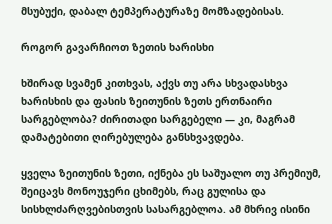მსუბუქი, დაბალ ტემპერატურაზე მომზადებისას.

როგორ გავარჩიოთ ზეთის ხარისხი

ხშირად სვამენ კითხვას, აქვს თუ არა სხვადასხვა ხარისხის და ფასის ზეითუნის ზეთს ერთნაირი სარგებლობა? ძირითადი სარგებელი — კი, მაგრამ დამატებითი ღირებულება განსხვავდება.

ყველა ზეითუნის ზეთი, იქნება ეს საშუალო თუ პრემიუმ, შეიცავს მონოუჯერი ცხიმებს, რაც გულისა და სისხლძარღვებისთვის სასარგებლოა. ამ მხრივ ისინი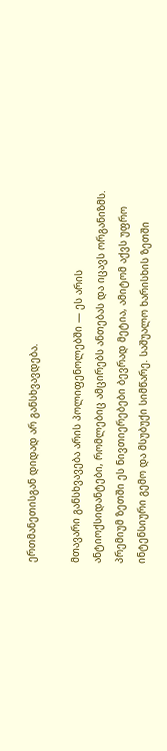ერთმანეთისგან დიდად არ განსხვავდება.

მთავარი განსხვავება არის პოლიფენოლებში — ეს არის ანტიოქსიდანტები, რომლებიც ამცირებს ანთებას და იცავს ორგანიზმს. პრემიუმ ზეთში ეს ნივთიერებები ბევრად მეტია, ამიტომ აქვს უფრო ინტენსიური გემო და მსუბუქი სიმწარე. საშუალო ხარისხის ზეთში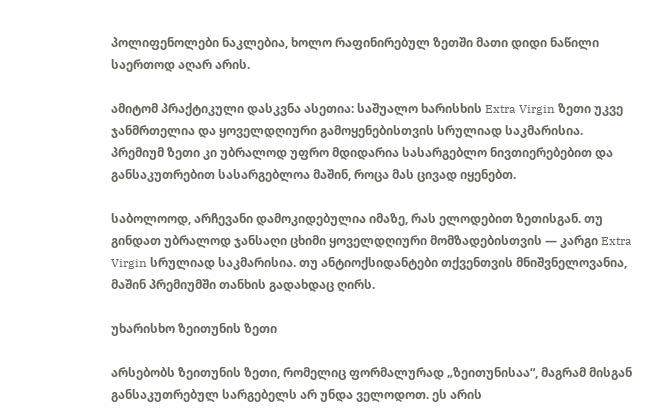პოლიფენოლები ნაკლებია, ხოლო რაფინირებულ ზეთში მათი დიდი ნაწილი საერთოდ აღარ არის.

ამიტომ პრაქტიკული დასკვნა ასეთია: საშუალო ხარისხის Extra Virgin ზეთი უკვე ჯანმრთელია და ყოველდღიური გამოყენებისთვის სრულიად საკმარისია. პრემიუმ ზეთი კი უბრალოდ უფრო მდიდარია სასარგებლო ნივთიერებებით და განსაკუთრებით სასარგებლოა მაშინ, როცა მას ცივად იყენებთ.

საბოლოოდ, არჩევანი დამოკიდებულია იმაზე, რას ელოდებით ზეთისგან. თუ გინდათ უბრალოდ ჯანსაღი ცხიმი ყოველდღიური მომზადებისთვის — კარგი Extra Virgin სრულიად საკმარისია. თუ ანტიოქსიდანტები თქვენთვის მნიშვნელოვანია, მაშინ პრემიუმში თანხის გადახდაც ღირს.

უხარისხო ზეითუნის ზეთი

არსებობს ზეითუნის ზეთი, რომელიც ფორმალურად „ზეითუნისაა“, მაგრამ მისგან განსაკუთრებულ სარგებელს არ უნდა ველოდოთ. ეს არის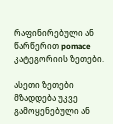რაფინირებული ან წარწერით pomace კატეგორიის ზეთები.

ასეთი ზეთები მზადდება უკვე გამოყენებული ან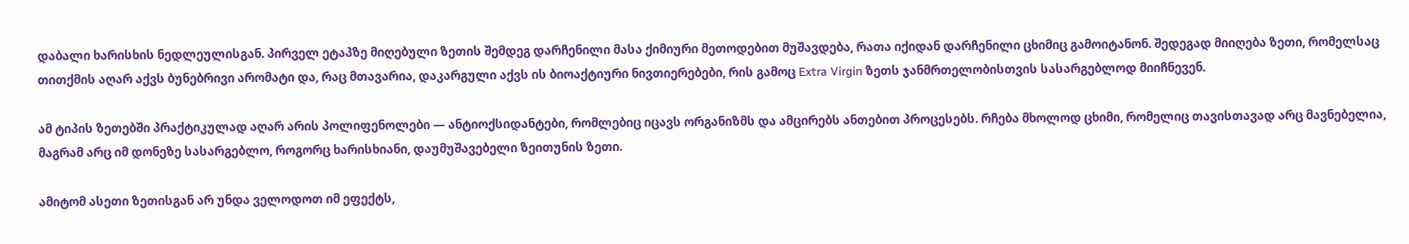დაბალი ხარისხის ნედლეულისგან. პირველ ეტაპზე მიღებული ზეთის შემდეგ დარჩენილი მასა ქიმიური მეთოდებით მუშავდება, რათა იქიდან დარჩენილი ცხიმიც გამოიტანონ. შედეგად მიიღება ზეთი, რომელსაც თითქმის აღარ აქვს ბუნებრივი არომატი და, რაც მთავარია, დაკარგული აქვს ის ბიოაქტიური ნივთიერებები, რის გამოც Extra Virgin ზეთს ჯანმრთელობისთვის სასარგებლოდ მიიჩნევენ.

ამ ტიპის ზეთებში პრაქტიკულად აღარ არის პოლიფენოლები — ანტიოქსიდანტები, რომლებიც იცავს ორგანიზმს და ამცირებს ანთებით პროცესებს. რჩება მხოლოდ ცხიმი, რომელიც თავისთავად არც მავნებელია, მაგრამ არც იმ დონეზე სასარგებლო, როგორც ხარისხიანი, დაუმუშავებელი ზეითუნის ზეთი.

ამიტომ ასეთი ზეთისგან არ უნდა ველოდოთ იმ ეფექტს,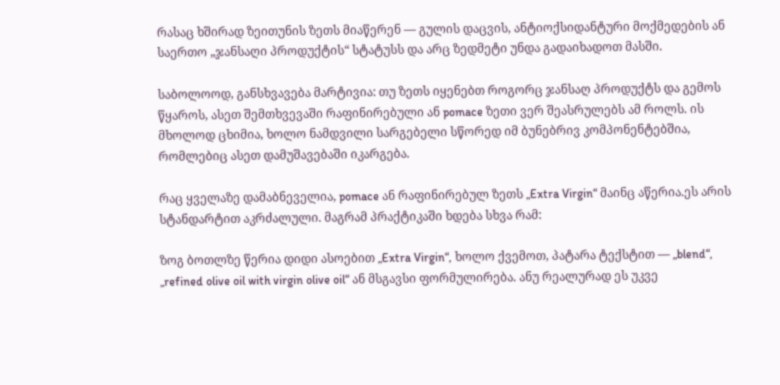რასაც ხშირად ზეითუნის ზეთს მიაწერენ — გულის დაცვის, ანტიოქსიდანტური მოქმედების ან საერთო „ჯანსაღი პროდუქტის“ სტატუსს და არც ზედმეტი უნდა გადაიხადოთ მასში.

საბოლოოდ, განსხვავება მარტივია: თუ ზეთს იყენებთ როგორც ჯანსაღ პროდუქტს და გემოს წყაროს, ასეთ შემთხვევაში რაფინირებული ან pomace ზეთი ვერ შეასრულებს ამ როლს. ის მხოლოდ ცხიმია, ხოლო ნამდვილი სარგებელი სწორედ იმ ბუნებრივ კომპონენტებშია, რომლებიც ასეთ დამუშავებაში იკარგება.

რაც ყველაზე დამაბნეველია, pomace ან რაფინირებულ ზეთს „Extra Virgin“ მაინც აწერია.ეს არის სტანდარტით აკრძალული. მაგრამ პრაქტიკაში ხდება სხვა რამ:

ზოგ ბოთლზე წერია დიდი ასოებით „Extra Virgin“, ხოლო ქვემოთ, პატარა ტექსტით — „blend“, „refined olive oil with virgin olive oil“ ან მსგავსი ფორმულირება. ანუ რეალურად ეს უკვე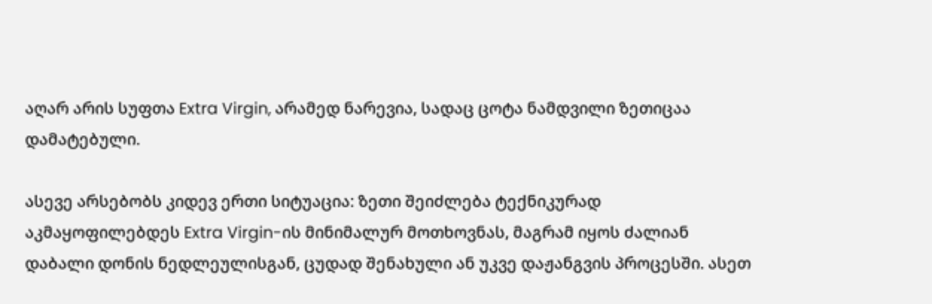აღარ არის სუფთა Extra Virgin, არამედ ნარევია, სადაც ცოტა ნამდვილი ზეთიცაა დამატებული.

ასევე არსებობს კიდევ ერთი სიტუაცია: ზეთი შეიძლება ტექნიკურად აკმაყოფილებდეს Extra Virgin-ის მინიმალურ მოთხოვნას, მაგრამ იყოს ძალიან დაბალი დონის ნედლეულისგან, ცუდად შენახული ან უკვე დაჟანგვის პროცესში. ასეთ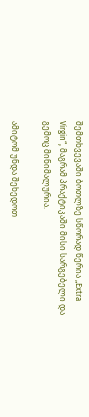შემთხვევაში ბოთლზე სწორად წერია „Extra Virgin“, მაგრამ პრაქტიკაში მისი სარგებელი და გემოც მინიმალურია.

ამიტომ უნდა შეხედოთ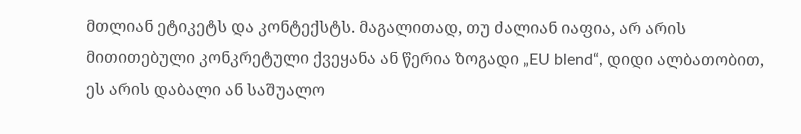მთლიან ეტიკეტს და კონტექსტს. მაგალითად, თუ ძალიან იაფია, არ არის მითითებული კონკრეტული ქვეყანა ან წერია ზოგადი „EU blend“, დიდი ალბათობით, ეს არის დაბალი ან საშუალო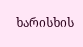ხარისხის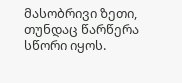მასობრივი ზეთი, თუნდაც წარწერა სწორი იყოს.